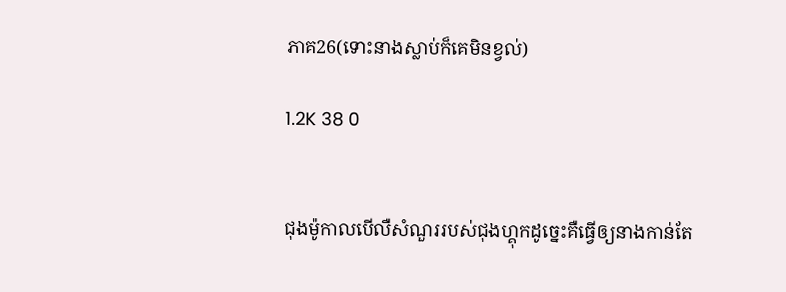ភាគ26(ទោះនាងស្លាប់ក៏គេមិនខ្វល់)

1.2K 38 0


ជុងម៉ូកាលបើលឺសំណួររបស់ជុងហ្គុកដូច្នេះគឺធ្វើឲ្យនាងកាន់តែ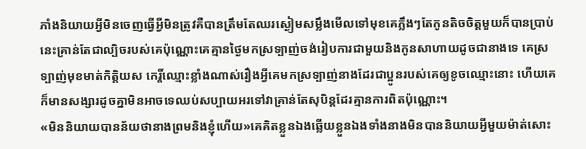ភាំងនិយាយអ្វីមិនចេញធ្វើអ្វីមិនត្រូវគឺបានត្រឹមតែឈរស្ងៀមសម្លឹងមើលទៅមុខគេភ្លឹងៗតែកូនតិចចិត្តមួយក៏បានប្រាប់នេះគ្រាន់តែជាល្បិចរបស់គេប៉ុណ្ណោះគេគ្មានថ្ងៃមកស្រទ្បាញ់ចង់រៀបការជាមួយនិងកូនសាហាយដូចជានាងទេ គេស្រទ្បាញ់មុខមាត់កិត្តិយស កេរ្តិ៍ឈ្មោះខ្លាំងណាស់រឿងអ្វីគេមកស្រទ្បាញ់នាងដែរជាប្អូនរបស់គេឲ្យខូចឈ្មោះនោះ ហើយគេក៏មានសង្សារដូចគ្នាមិនអាចទេឈប់សប្បាយអរទៅវាគ្រាន់តែសុបិន្តដែរគ្មានការពិតប៉ុណ្ណោះ។
«មិននិយាយបានន័យថានាងព្រមនិងខ្ញុំហើយ»គេគិតខ្លួនឯងឆ្លើយខ្លួនឯងទាំងនាងមិនបាននិយាយអ្វីមួយម៉ាត់សោះ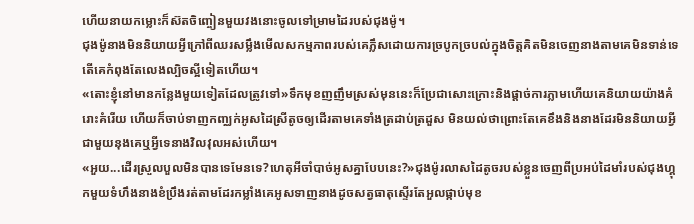ហើយនាយកម្លោះក៏ស៊តចិញ្ចៀនមួយវងនោះចូលទៅម្រាមដៃរបស់ជុងម៉ូ។
ជុងម៉ូនាងមិននិយាយអ្វីក្រៅពីឈរសម្លឹងមើលសកម្មភាពរបស់គេភ្លឹសដោយការច្របូកច្របល់ក្នុងចិត្តគិតមិនចេញនាងតាមគេមិនទាន់ទេតើគេកំពុងតែលេងល្បិចស្អីទៀតហើយ។
«តោះខ្ញុំនៅមានកន្លែងមួយទៀតដែលត្រូវទៅ»ទឹកមុខញញឹមស្រស់មុននេះក៏ប្រែជាសោះក្រោះនិងផ្តាច់ការភ្លាមហើយគេនិយាយយ៉ាងគំរោះគំរើយ ហើយក៏ចាប់ទាញកញ្ឈក់អូសដៃស្រីតូចឲ្យដើរតាមគេទាំងត្រដាប់ត្រដួស មិនយល់ថាព្រោះតែគេខឹងនិងនាងដែរមិននិយាយអ្វីជាមួយនុងគេឬអ្វីទេនាងវិលវុលអស់ហើយ។
«អួយ...ដើរស្រួលបួលមិនបានទេមែនទេ?ហេតុអីចាំបាច់អូសគ្នាបែបនេះ?»ជុងម៉ូរលាសដៃតូចរបស់ខ្លួនចេញពីប្រអប់ដៃមាំរបស់ជុងហ្គុកមួយទំហឹងនាងខំប្រឹងរត់តាមដែរកម្លាំងគេអូសទាញនាងដូចសត្វធាតុស្ទើរតែអួលផ្កាប់មុខ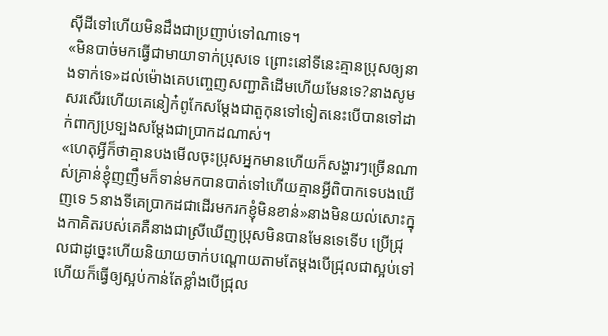សុីដីទៅហើយមិនដឹងជាប្រញាប់ទៅណាទេ។
«មិនបាច់មកធ្វើជាមាយាទាក់ប្រុសទេ ព្រោះនៅទីនេះគ្មានប្រុសឲ្យនាងទាក់ទេ»ដល់ម៉ោងគេបញ្ចេញសញ្ជាតិដើមហើយមែនទេ?នាងសូមសរសើរហើយគេនៀក៎ពូកែសម្តែងជាតួកុនទៅទៀតនេះបើបានទៅដាក់ពាក្យប្រទ្បងសម្តែងជាប្រាកដណាស់។
«ហេតុអ្វីក៏ថាគ្មានបងមើលចុះប្រុសអ្នកមានហើយក៏សង្ហារៗច្រើនណាស់គ្រាន់ខ្ញុំញញឹមក៏ទាន់មកបានបាត់ទៅហើយគ្មានអ្វីពិបាកទេបងឃើញទេ 5នាងទីគេប្រាកដជាដើរមករកខ្ញុំមិនខាន់»នាងមិនយល់សោះក្នុងកាគិតរបស់គេគឺនាងជាស្រីឃើញប្រុសមិនបានមែនទេទើប ប្រើជ្រុលជាដូច្នេះហើយនិយាយចាក់បណ្តោយតាមតែម្ដងបើជ្រុលជាស្អប់ទៅហើយក៏ធ្វើឲ្យស្អប់កាន់តែខ្លាំងបើជ្រុល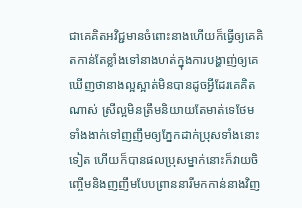ជាគេគិតអវិជ្ជមានចំពោះនាងហើយក៏ធ្វើឲ្យគេគិតកាន់តែខ្លាំងទៅនាងហត់ក្នុងការបង្ហាញ់ឲ្យគេឃើញថានាងល្អស្អាត់មិនបានដូចអ្វីដែរគេគិតណាស់ ស្រីល្អមិនត្រឹមនិយាយតែមាត់ទេថែមទាំងងាក់ទៅញញឹមឲ្យភ្នែកដាក់ប្រុសទាំងនោះទៀត ហើយក៏បានផលប្រុសម្នាក់នោះក៏វាយចិញ្ចើមនិងញញឹមបែបព្រាននារីមកកាន់នាងវិញ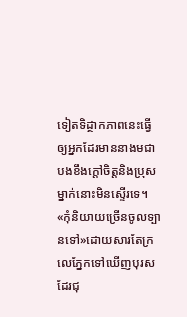ទៀតទិដ្ថាកភាពនេះធ្វើឲ្យអ្នកដែរមាននាងមជាបងខឹងក្តៅចិត្តនិងប្រុសម្នាក់នោះមិនស្ទើរទេ។
«កុំនិយាយច្រើនចូលទ្បានទៅ»ដោយសារតែក្រលេភ្នែកទៅឃើញបុរសដែរជុ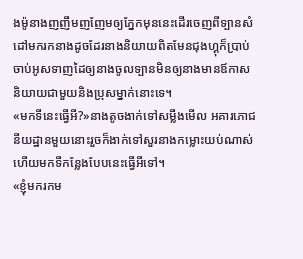ងម៉ូនាងញញឹមញញែមឲ្យភ្នែកមុននេះដើរចេញពីទ្បានសំដៅមករកនាងដូចដែរនាងនិយាយពិតមែនជុងហ្គុក៏ប្រាប់ចាប់អូសទាញដៃឲ្យនាងចូលទ្បានមិនឲ្យនាងមានឪកាសនិយាយជាមួយនិងប្រុសម្នាក់នោះទេ។
«មកទីនេះធ្វើអី?»នាងតូចងាក់ទៅសម្លឹងមើល អគារភោជនីយដ្ឋានមួយនោះរួចក៏ងាក់ទៅសួរនាងកម្លោះយប់ណាស់ហើយមកទីកន្លែងបែបនេះធ្វើអីទៅ។
«ខ្ញុំមករកម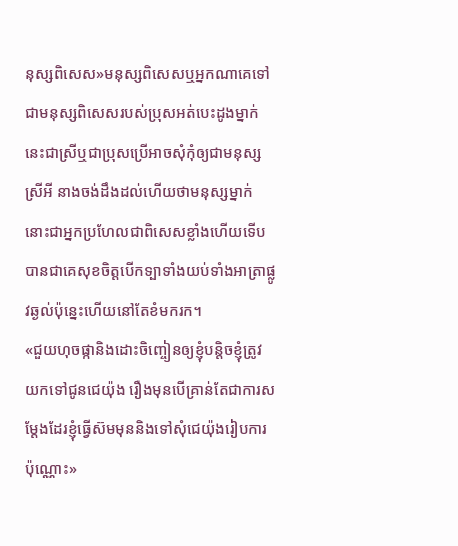នុស្សពិសេស»មនុស្សពិសេសឬអ្នកណាគេទៅជាមនុស្សពិសេសរបស់ប្រុសអត់បេះដូងម្នាក់នេះជាស្រីឬជាប្រុសប្រើអាចសុំកុំឲ្យជាមនុស្សស្រីអី នាងចង់ដឹងដល់ហើយថាមនុស្សម្នាក់នោះជាអ្នកប្រហែលជាពិសេសខ្លាំងហើយទើបបានជាគេសុខចិត្តបើកទ្បាទាំងយប់ទាំងអាត្រាផ្លូវឆ្ងល់ប៉ុន្នេះហើយនៅតែខំមករក។
«ជួយហុចផ្កានិងដោះចិញ្ចៀនឲ្យខ្ញុំបន្តិចខ្ញុំត្រូវយកទៅជូនជេយ៉ុង រឿងមុនបើគ្រាន់តែជាការសម្តែងដែរខ្ញុំធ្វើស៊មមុននិងទៅសុំជេយ៉ុងរៀបការប៉ុណ្ណោះ»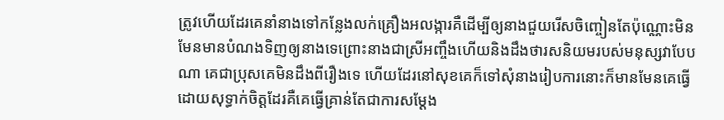ត្រូវហើយដែរគេនាំនាងទៅកន្លែងលក់គ្រឿងអលង្ការគឺដើម្បីឲ្យនាងជួយរើសចិញ្ចៀនតែប៉ុណ្ណោះមិនមែនមានបំណងទិញឲ្យនាងទេព្រោះនាងជាស្រីអញ្ចឹងហើយនិងដឹងថារសនិយមរបស់មនុស្សវាបែបណា គេជាប្រុសគេមិនដឹងពីរឿងទេ ហើយដែរនៅសុខគេក៏ទៅសុំនាងរៀបការនោះក៏មានមែនគេធ្វើដោយសុទ្ធាក់ចិត្តដែរគឺគេធ្វើគ្រាន់តែជាការសម្ដែង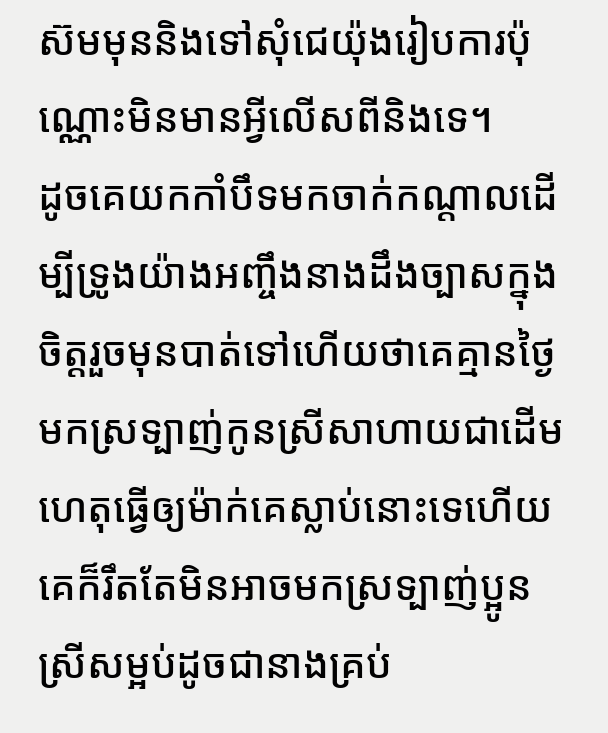ស៊មមុននិងទៅសុំជេយ៉ុងរៀបការប៉ុណ្ណោះមិនមានអ្វីលើសពីនិងទេ។
ដូចគេយកកាំបឹទមកចាក់កណ្តាលដើម្បីទ្រូងយ៉ាងអញ្ចឹងនាងដឹងច្បាសក្នុងចិត្តរួចមុនបាត់ទៅហើយថាគេគ្មានថ្ងៃមកស្រទ្បាញ់កូនស្រីសាហាយជាដើមហេតុធ្វើឲ្យម៉ាក់គេស្លាប់នោះទេហើយគេក៏រឹតតែមិនអាចមកស្រទ្បាញ់ប្អូនស្រីសម្អប់ដូចជានាងគ្រប់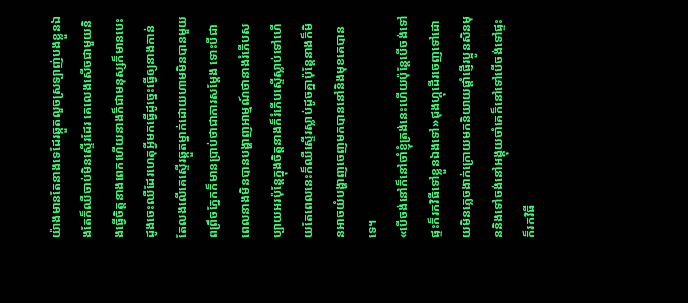យ៉ាងមានតែនាងទេដែរឆ្កួតលួចស្រទ្បាញ់បងខ្លួនឯងតែក៏ឈឺចាប់មិនស្ទើរដែរ គេលេងសើចជាមួយនិងធ្វើចិត្តនាងពេកហើយនាងក៏ជាមនុស្សក៏មានបេះដូងចេះឈឺដែរហេតុអ្វីមកធ្វើដូច្នេះធ្វើឲ្យនាងកាន់តែលងលើគេស្ទើរឆ្កួតម្នាក់ដោយហាមមិនបានមួយពព្រឹចភ្នែកក៏មានប្រាប់ថាជាការសម្តែង ទោះបីជាពេលនាងមិនបានបង្ហាញអាម្មណ៍ថានាងរំភើបសប្បាយអរប៉ុន្តែក្នុងចិត្តនាងក៏រំភើបស្ទើស្លាប់ទៅហើយតែពេលនេះក៏ឈឺស្ទើរស្លាប់ដូចគ្នាប៉ុន្តែនាងក៏មិនអាចយំបង្ហាញចេញមកបាននៅនិងមុខគេបានទេ។
«បើចង់នៅក៏នៅចាំខ្ញុំត្រង់នេះហើយប៉ុន្តែបើចង់ទៅផ្ទះក៏រកវិធីទៅខ្លួនឯងទៅ»ជុងហ្គុដើរចេញទៅដោយមិនភ្លេចងាក់ក្រោយមកនិយាយផ្តាំផ្ញើរប្អូនសិនមុននិងទៅចង់នៅអង្គុយចាំគេក៏នៅទៅបើចង់ទៅផ្ទះក៏រកវិធី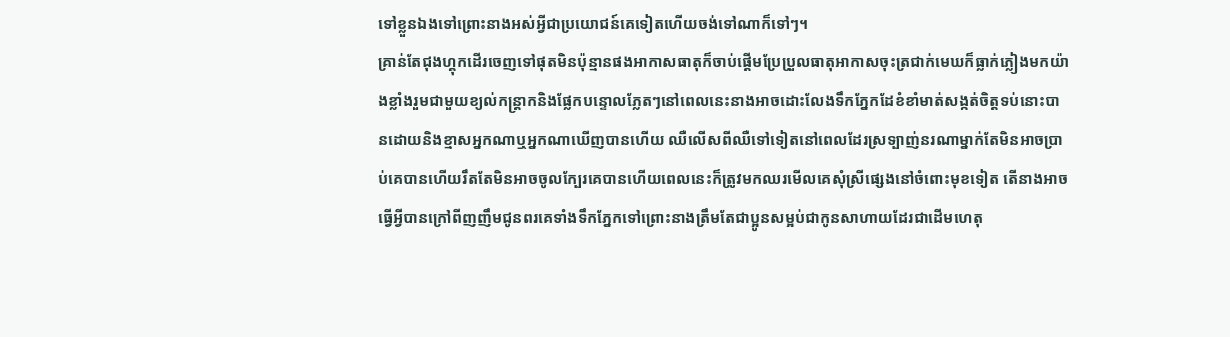ទៅខ្លួនឯងទៅព្រោះនាងអស់អ្វីជាប្រយោជន៍គេទៀតហើយចង់ទៅណាក៏ទៅៗ។
គ្រាន់តែជុងហ្គុកដើរចេញទៅផុតមិនប៉ុន្មានផងអាកាសធាតុក៏ចាប់ផ្តើមប្រែប្រួលធាតុអាកាសចុះត្រជាក់មេឃក៏ធ្លាក់ភ្លៀងមកយ៉ាងខ្លាំងរួមជាមួយខ្យល់កន្ត្រាកនិងផ្លែកបន្ទោលភ្លែតៗនៅពេលនេះនាងអាចដោះលែងទឹកភ្នែកដែខំខាំមាត់សង្កត់ចិត្តទប់នោះបានដោយនិងខ្មាសអ្នកណាឬអ្នកណាឃើញបានហើយ ឈឺលើសពីឈឺទៅទៀតនៅពេលដែរស្រទ្បាញ់នរណាម្នាក់តែមិនអាចប្រាប់គេបានហើយរឹតតែមិនអាចចូលក្បែរគេបានហើយពេលនេះក៏ត្រូវមកឈរមើលគេសុំស្រីផ្សេងនៅចំពោះមុខទៀត តើនាងអាចធ្វើអ្វីបានក្រៅពីញញឹមជូនពរគេទាំងទឹកភ្នែកទៅព្រោះនាងត្រឹមតែជាប្អូនសម្អប់ជាកូនសាហាយដែរជាដើមហេតុ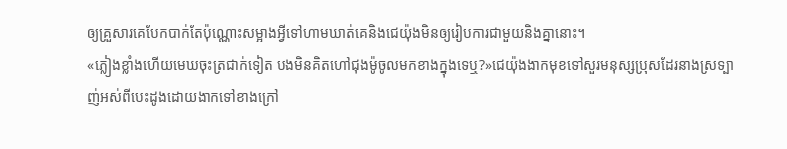ឲ្យគ្រួសារគេបែកបាក់តែប៉ុណ្ណោះសម្អាងអ្វីទៅហាមឃាត់គេនិងជេយ៉ុងមិនឲ្យរៀបការជាមួយនិងគ្នានោះ។
«ភ្លៀងខ្លាំងហើយមេឃចុះត្រជាក់ទៀត បងមិនគិតហៅជុងម៉ូចូលមកខាងក្នុងទេឬ?»ជេយ៉ុងងាកមុខទៅសួរមនុស្សប្រុសដែរនាងស្រទ្បាញ់អស់ពីបេះដូងដោយងាកទៅខាងក្រៅ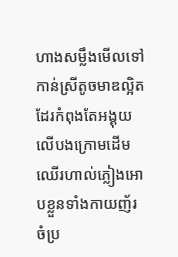ហាងសម្លឹងមើលទៅកាន់ស្រីតូចមាឌល្អិតដែរកំពុងតែអង្គុយលើបងក្រោមដើមឈើរហាល់ភ្លៀងអោបខ្លួនទាំងកាយញ័រចំប្រ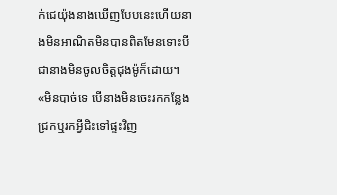ក់ជេយ៉ុងនាងឃើញបែបនេះហើយនាងមិនអាណិតមិនបានពិតមែនទោះបីជានាងមិនចូលចិត្តជុងម៉ូក៏ដោយ។
«មិនបាច់ទេ បើនាងមិនចេះរកកន្លែងជ្រកឬរកអ្វីជិះទៅផ្ទះវិញ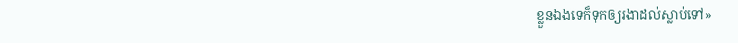ខ្លួនឯងទេក៏ទុកឲ្យរងាដល់ស្លាប់ទៅ»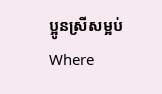ប្អូនស្រីសម្អប់Where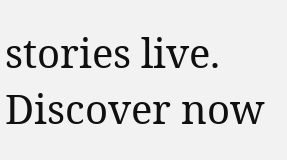stories live. Discover now